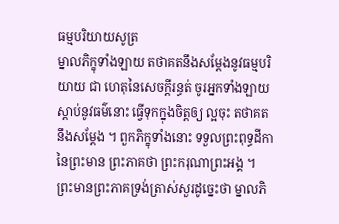ធម្មបរិយាយសូត្រ
ម្នាលភិក្ខុទាំងឡាយ តថាគតនឹងសម្តែងនូវធម្មបរិយាយ ជា ហេតុនៃសេចក្តីរន្ធត់ ចូរអ្នកទាំងឡាយ ស្តាប់នូវធម៌នោះ ធ្វើទុកក្នុងចិត្តឲ្យ ល្អចុះ តថាគតនឹងសម្តែង ។ ពួកភិក្ខុទាំងនោះ ទទួលព្រះពុទ្ធដីកានៃព្រះមាន ព្រះភាគថា ព្រះករុណាព្រះអង្គ ។ ព្រះមានព្រះភាគទ្រង់ត្រាស់សួរដូច្នេះថា ម្នាលភិ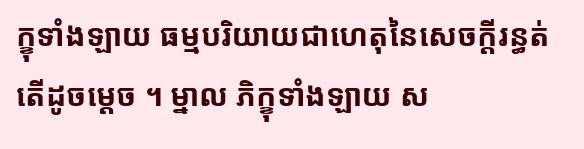ក្ខុទាំងឡាយ ធម្មបរិយាយជាហេតុនៃសេចក្តីរន្ធត់ តើដូចម្តេច ។ ម្នាល ភិក្ខុទាំងឡាយ ស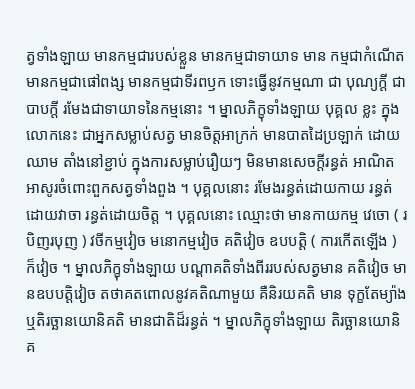ត្វទាំងឡាយ មានកម្មជារបស់ខ្លួន មានកម្មជាទាយាទ មាន កម្មជាកំណើត មានកម្មជាផៅពង្ស មានកម្មជាទីរពឫក ទោះធ្វើនូវកម្មណា ជា បុណ្យក្តី ជាបាបក្តី រមែងជាទាយាទនៃកម្មនោះ ។ ម្នាលភិក្ខុទាំងឡាយ បុគ្គល ខ្លះ ក្នុងលោកនេះ ជាអ្នកសម្លាប់សត្វ មានចិត្តអាក្រក់ មានបាតដៃប្រឡាក់ ដោយឈាម តាំងនៅខ្ជាប់ ក្នុងការសម្លាប់រឿយៗ មិនមានសេចក្តីរន្ធត់ អាណិតអាសូរចំពោះពួកសត្វទាំងពួង ។ បុគ្គលនោះ រមែងរន្ធត់ដោយកាយ រន្ធត់ដោយវាចា រន្ធត់ដោយចិត្ត ។ បុគ្គលនោះ ឈ្មោះថា មានកាយកម្ម វេចោ ( របិញរបុញ ) វចីកម្មវៀច មនោកម្មវៀច គតិវៀច ឧបបត្តិ ( ការកើតឡើង ) ក៏វៀច ។ ម្នាលភិក្ខុទាំងឡាយ បណ្តាគតិទាំងពីររបស់សត្វមាន គតិវៀច មានឧបបត្តិវៀច តថាគតពោលនូវគតិណាមួយ គឺនិរយគតិ មាន ទុក្ខតែម្យ៉ាង ឬតិរច្ឆានយោនិគតិ មានជាតិដ៏រន្ធត់ ។ ម្នាលភិក្ខុទាំងឡាយ តិរច្ឆានយោនិគ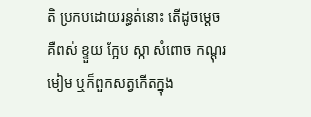តិ ប្រកបដោយរន្ធត់នោះ តើដូចម្តេច គឺពស់ ខ្ទួយ ក្អែប ស្កា សំពោច កណ្តុរ មៀម ឬក៏ពួកសត្វកើតក្នុង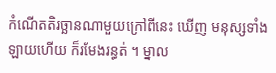កំណើតតិរច្ឆានណាមួយក្រៅពីនេះ ឃើញ មនុស្សទាំងឡាយហើយ ក៏រមែងរន្ធត់ ។ ម្នាល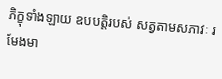ភិក្ខុទាំងឡាយ ឧបបត្តិរបស់ សត្វតាមសភាវៈ រមែងមា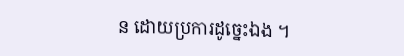ន ដោយប្រការដូច្នេះឯង ។